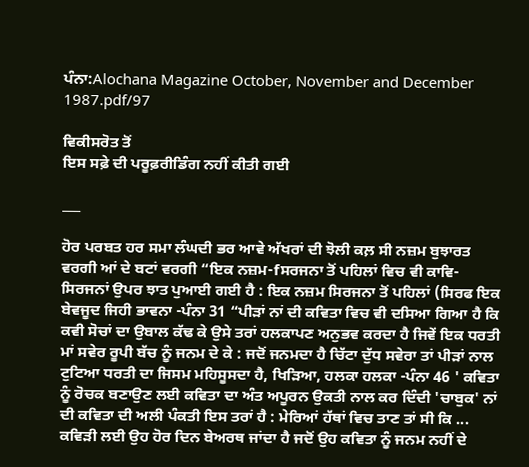ਪੰਨਾ:Alochana Magazine October, November and December 1987.pdf/97

ਵਿਕੀਸਰੋਤ ਤੋਂ
ਇਸ ਸਫ਼ੇ ਦੀ ਪਰੂਫ਼ਰੀਡਿੰਗ ਨਹੀਂ ਕੀਤੀ ਗਈ

___

ਹੋਰ ਪਰਬਤ ਹਰ ਸਮਾ ਲੰਘਦੀ ਭਰ ਆਵੇ ਅੱਖਰਾਂ ਦੀ ਝੋਲੀ ਕਲ਼ ਸੀ ਨਜ਼ਮ ਬੁਝਾਰਤ ਵਰਗੀ ਆਂ ਦੇ ਬਟਾਂ ਵਰਗੀ “ਇਕ ਨਜ਼ਮ-fਸਰਜਨਾ ਤੋਂ ਪਹਿਲਾਂ ਵਿਚ ਵੀ ਕਾਵਿ-ਸਿਰਜਨਾਂ ਉਪਰ ਝਾਤ ਪੁਆਈ ਗਈ ਹੈ : ਇਕ ਨਜ਼ਮ ਸਿਰਜਨਾ ਤੋਂ ਪਹਿਲਾਂ (ਸਿਰਫ ਇਕ ਬੇਵਜੂਦ ਜਿਹੀ ਭਾਵਨਾ -ਪੰਨਾ 31 “ਪੀੜਾਂ ਨਾਂ ਦੀ ਕਵਿਤਾ ਵਿਚ ਵੀ ਦਸਿਆ ਗਿਆ ਹੈ ਕਿ ਕਵੀ ਸੋਚਾਂ ਦਾ ਉਬਾਲ ਕੱਢ ਕੇ ਉਸੇ ਤਰਾਂ ਹਲਕਾਪਣ ਅਨੁਭਵ ਕਰਦਾ ਹੈ ਜਿਵੇਂ ਇਕ ਧਰਤੀ ਮਾਂ ਸਵੇਰ ਰੂਪੀ ਬੱਚ ਨੂੰ ਜਨਮ ਦੇ ਕੇ : ਜਦੋਂ ਜਨਮਦਾ ਹੈ ਚਿੱਟਾ ਦੁੱਧ ਸਵੇਰਾ ਤਾਂ ਪੀੜਾਂ ਨਾਲ ਟੁਟਿਆ ਧਰਤੀ ਦਾ ਜਿਸਮ ਮਹਿਸੂਸਦਾ ਹੈ, ਖਿੜਿਆ, ਹਲਕਾ ਹਲਕਾ -ਪੰਨਾ 46 ' ਕਵਿਤਾ ਨੂੰ ਰੋਚਕ ਬਣਾਉਣ ਲਈ ਕਵਿਤਾ ਦਾ ਅੰਤ ਅਪੂਰਨ ਉਕਤੀ ਨਾਲ ਕਰ ਦਿੰਦੀ 'ਚਾਬੁਕ' ਨਾਂ ਦੀ ਕਵਿਤਾ ਦੀ ਅਲੀ ਪੰਕਤੀ ਇਸ ਤਰਾਂ ਹੈ : ਮੇਰਿਆਂ ਹੱਥਾਂ ਵਿਚ ਤਾਣ ਤਾਂ ਸੀ ਕਿ ... ਕਵਿੜੀ ਲਈ ਉਹ ਹੋਰ ਦਿਨ ਬੇਅਰਥ ਜਾਂਦਾ ਹੈ ਜਦੋਂ ਉਹ ਕਵਿਤਾ ਨੂੰ ਜਨਮ ਨਹੀਂ ਦੇ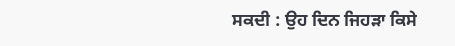ਸਕਦੀ : ਉਹ ਦਿਨ ਜਿਹੜਾ ਕਿਸੇ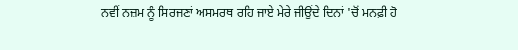ਨਵੀਂ ਨਜ਼ਮ ਨੂੰ ਸਿਰਜਣਾਂ ਅਸਮਰਥ ਰਹਿ ਜਾਏ ਮੇਰੇ ਜੀਉਂਦੇ ਦਿਨਾਂ 'ਚੋਂ ਮਨਫ਼ੀ ਹੋ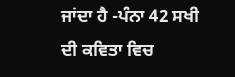ਜਾਂਦਾ ਹੈ -ਪੰਨਾ 42 ਸਖੀ ਦੀ ਕਵਿਤਾ ਵਿਚ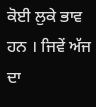ਕੋਈ ਲੁਕੇ ਭਾਵ ਹਨ । ਜਿਵੇਂ ਅੱਜ ਦਾ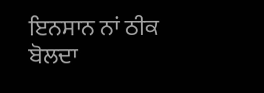ਇਨਸਾਨ ਨਾਂ ਠੀਕ ਬੋਲਦਾ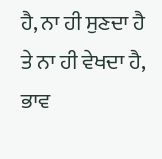ਹੈ, ਨਾ ਹੀ ਸੁਣਦਾ ਹੈ ਤੇ ਨਾ ਹੀ ਵੇਖਦਾ ਹੈ, ਭਾਵ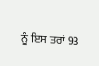ਨੂੰ ਇਸ ਤਰਾਂ 93